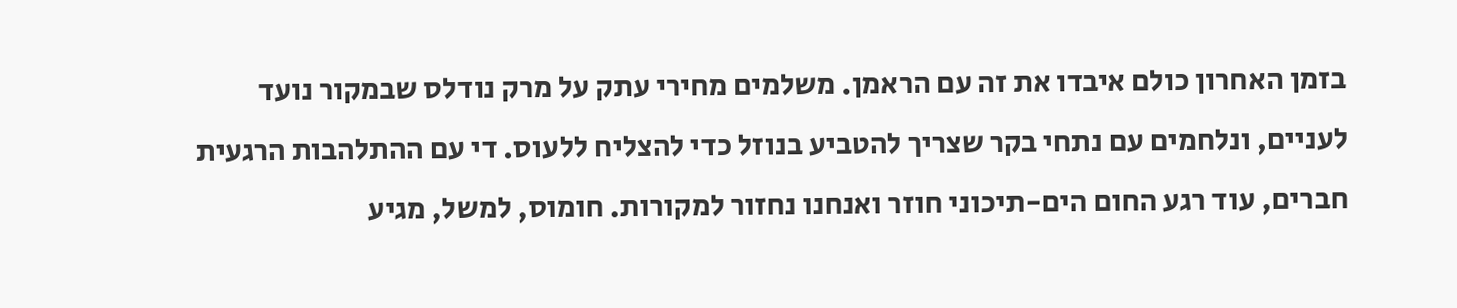בזמן האחרון כולם איבדו את זה עם הראמן. משלמים מחירי עתק על מרק נודלס שבמקור נועד לעניים, ונלחמים עם נתחי בקר שצריך להטביע בנוזל כדי להצליח ללעוס. די עם ההתלהבות הרגעית חברים, עוד רגע החום הים-תיכוני חוזר ואנחנו נחזור למקורות. חומוס, למשל, מגיע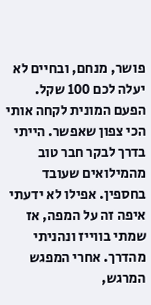פושר, מנחם, ובחיים לא יעלה לכם 100 שקל.
הפעם המונית לקחה אותי הכי צפון שאפשר. הייתי בדרך לבקר חבר טוב מהמילואים שעובד בחספין. אפילו לא ידעתי איפה זה על המפה, אז שמתי בווייז ונהניתי מהדרך. אחרי המפגש המרגש,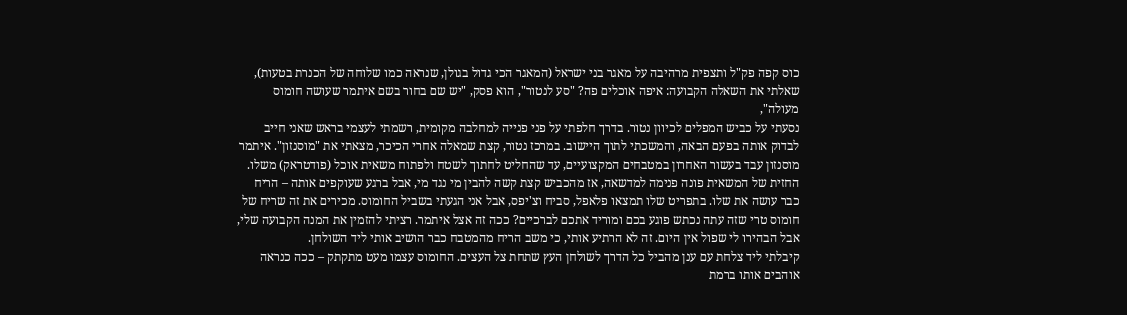כוס קפה פק"ל ותצפית מרהיבה על מאגר בני ישראל (המאגר הכי גדול בגולן, שנראה כמו שלוחה של הכנרת בטעות), שאלתי את השאלה הקבועה: איפה אוכלים פה? "סע לנטור", הוא פסק, "יש שם בחור בשם איתמר שעושה חומוס מעולה",
נסעתי על כביש המפלים לכיוון נטור. בדרך חלפתי על פני פנייה למחלבה מקומית, רשמתי לעצמי בראש שאני חייב לבדוק אותה בפעם הבאה, והמשכתי לתוך היישוב. במרכז נטור, קצת שמאלה אחרי הכיכר, מצאתי את "מוסנזון". איתמר מוסנזון עבד בעשור האחרון במטבחים המקצועיים, עד שהחליט לחתוך לשטח ולפתוח משאית אוכל (פודטראק) משלו.
החזית של המשאית פונה פנימה למדשאה, אז מהכביש קצת קשה להבין מי נגד מי, אבל ברגע שעוקפים אותה – הריח כבר עושה את שלו. בתפריט שלו תמצאו פלאפל, סביח וצ'יפס, אבל אני הגעתי בשביל החומוס. מכירים את זה שריח של חומוס טרי שזה עתה נכתש פוגע בכם ומוריד אתכם לברכיים? ככה זה אצל איתמר. רציתי להזמין את המנה הקבועה שלי, אבל הבהירו לי שפול אין היום. זה לא הרתיע אותי, כי משב הריח מהמטבח כבר הושיב אותי ליד השולחן.
קיבלתי ליד צלחת עם ענן מהביל כל הדרך לשולחן העץ שתחת צל העצים. החומוס עצמו מעט מתקתק – ככה כנראה אוהבים אותו ברמת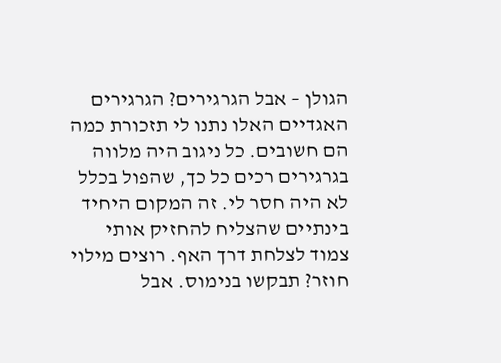הגולן – אבל הגרגירים? הגרגירים האגדיים האלו נתנו לי תזכורת כמה הם חשובים. כל ניגוב היה מלווה בגרגירים רכים כל כך, שהפול בכלל לא היה חסר לי. זה המקום היחיד בינתיים שהצליח להחזיק אותי צמוד לצלחת דרך האף. רוצים מילוי חוזר? תבקשו בנימוס. אבל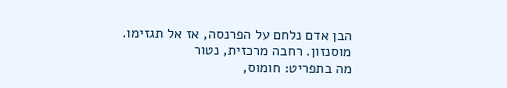הבן אדם נלחם על הפרנסה, אז אל תגזימו.
מוסנזון. רחבה מרכזית, נטור
מה בתפריט: חומוס,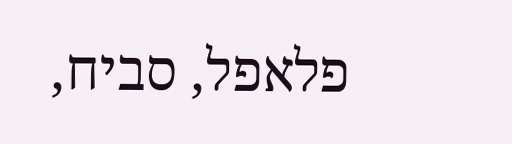פלאפל, סביח,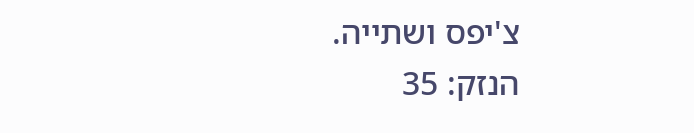צ'יפס ושתייה.
הנזק: 35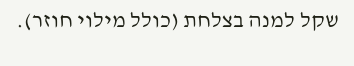שקל למנה בצלחת (כולל מילוי חוזר).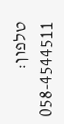טלפון: 058-4544511